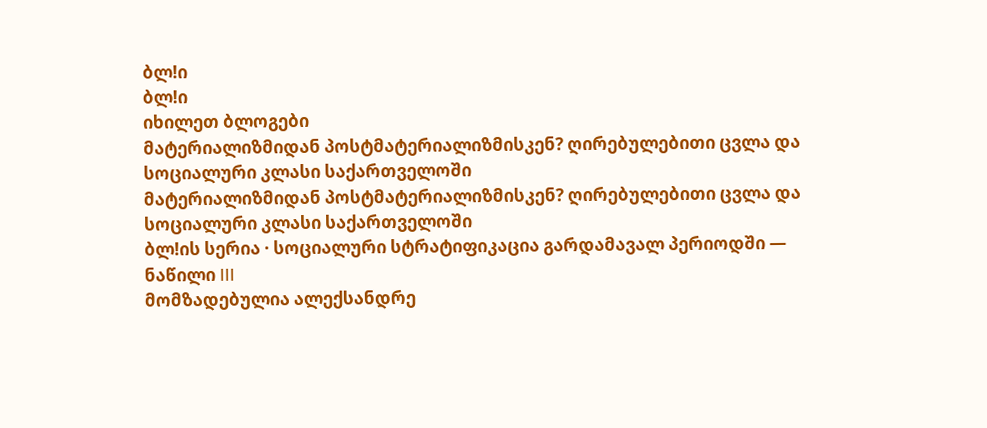ბლǃი
ბლǃი
იხილეთ ბლოგები
მატერიალიზმიდან პოსტმატერიალიზმისკენ? ღირებულებითი ცვლა და სოციალური კლასი საქართველოში
მატერიალიზმიდან პოსტმატერიალიზმისკენ? ღირებულებითი ცვლა და სოციალური კლასი საქართველოში
ბლǃის სერია · სოციალური სტრატიფიკაცია გარდამავალ პერიოდში — ნაწილი III
მომზადებულია ალექსანდრე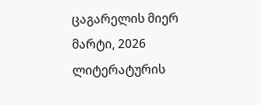ცაგარელის მიერ
მარტი, 2026
ლიტერატურის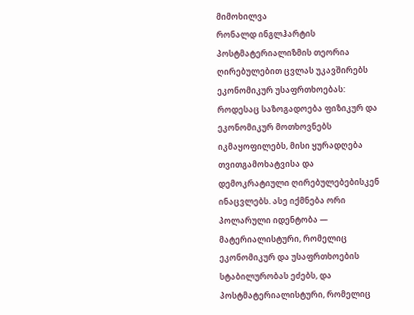მიმოხილვა
რონალდ ინგლჰარტის პოსტმატერიალიზმის თეორია ღირებულებით ცვლას უკავშირებს ეკონომიკურ უსაფრთხოებას: როდესაც საზოგადოება ფიზიკურ და ეკონომიკურ მოთხოვნებს იკმაყოფილებს, მისი ყურადღება თვითგამოხატვისა და დემოკრატიული ღირებულებებისკენ ინაცვლებს. ასე იქმნება ორი პოლარული იდენტობა — მატერიალისტური, რომელიც ეკონომიკურ და უსაფრთხოების სტაბილურობას ეძებს, და პოსტმატერიალისტური, რომელიც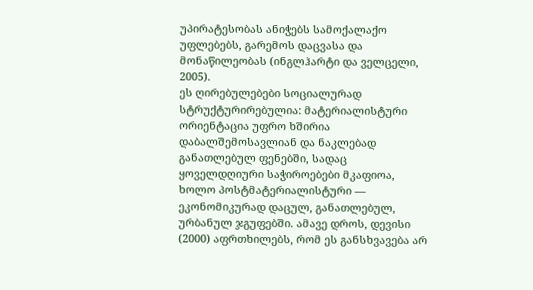უპირატესობას ანიჭებს სამოქალაქო უფლებებს, გარემოს დაცვასა და მონაწილეობას (ინგლჰარტი და ველცელი, 2005).
ეს ღირებულებები სოციალურად სტრუქტურირებულია: მატერიალისტური ორიენტაცია უფრო ხშირია დაბალშემოსავლიან და ნაკლებად განათლებულ ფენებში, სადაც ყოველდღიური საჭიროებები მკაფიოა, ხოლო პოსტმატერიალისტური — ეკონომიკურად დაცულ, განათლებულ, ურბანულ ჯგუფებში. ამავე დროს, დევისი (2000) აფრთხილებს, რომ ეს განსხვავება არ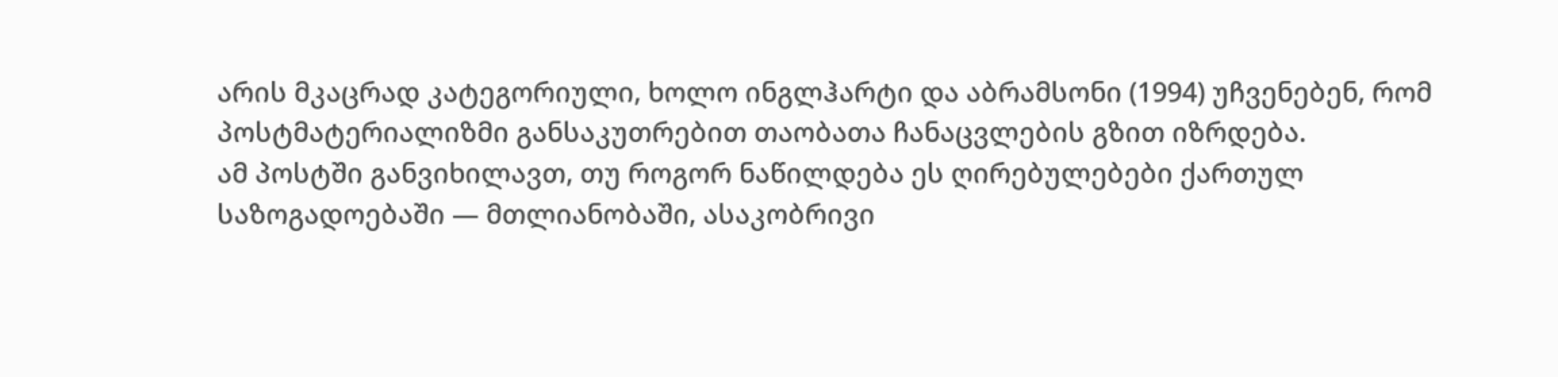არის მკაცრად კატეგორიული, ხოლო ინგლჰარტი და აბრამსონი (1994) უჩვენებენ, რომ პოსტმატერიალიზმი განსაკუთრებით თაობათა ჩანაცვლების გზით იზრდება.
ამ პოსტში განვიხილავთ, თუ როგორ ნაწილდება ეს ღირებულებები ქართულ საზოგადოებაში — მთლიანობაში, ასაკობრივი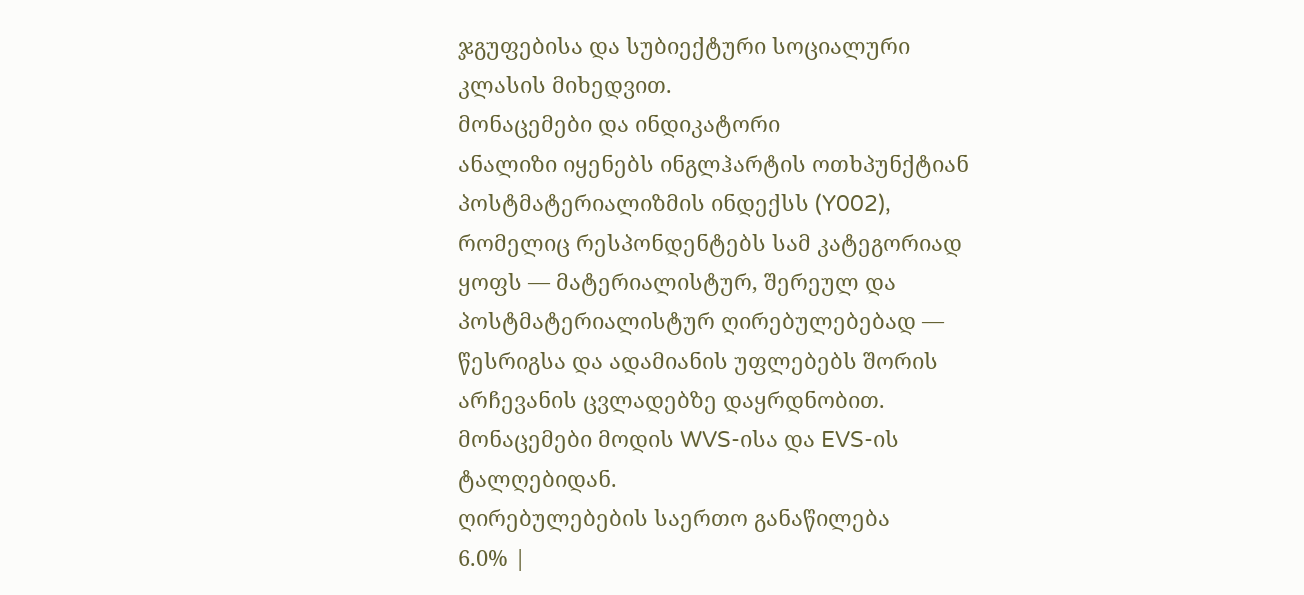ჯგუფებისა და სუბიექტური სოციალური კლასის მიხედვით.
მონაცემები და ინდიკატორი
ანალიზი იყენებს ინგლჰარტის ოთხპუნქტიან პოსტმატერიალიზმის ინდექსს (Y002), რომელიც რესპონდენტებს სამ კატეგორიად ყოფს — მატერიალისტურ, შერეულ და პოსტმატერიალისტურ ღირებულებებად — წესრიგსა და ადამიანის უფლებებს შორის არჩევანის ცვლადებზე დაყრდნობით. მონაცემები მოდის WVS-ისა და EVS-ის ტალღებიდან.
ღირებულებების საერთო განაწილება
6.0% |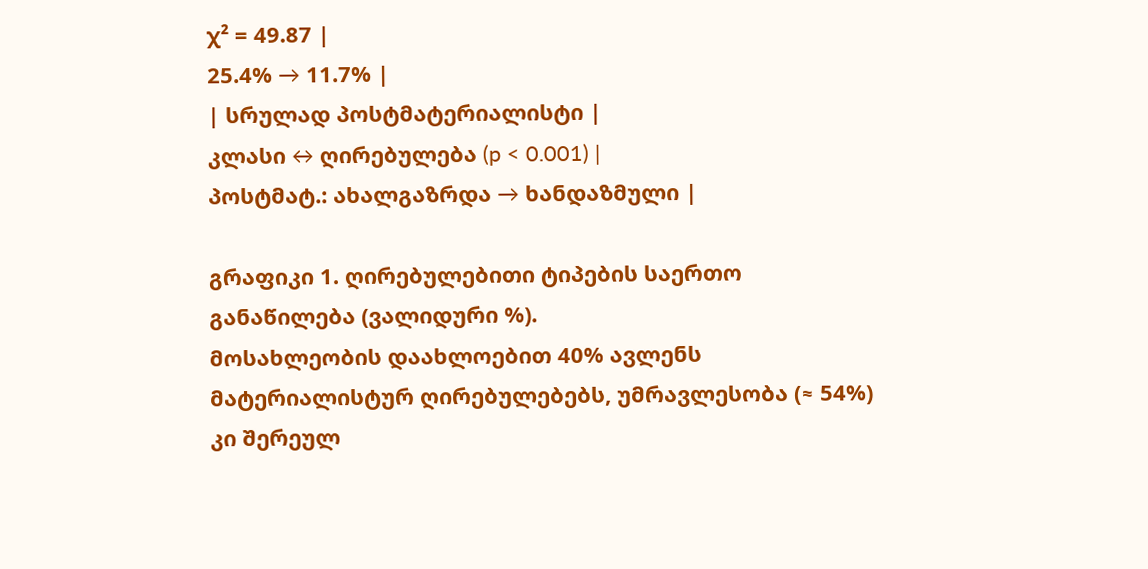χ² = 49.87 |
25.4% → 11.7% |
| სრულად პოსტმატერიალისტი |
კლასი ↔ ღირებულება (p < 0.001) |
პოსტმატ.: ახალგაზრდა → ხანდაზმული |

გრაფიკი 1. ღირებულებითი ტიპების საერთო განაწილება (ვალიდური %).
მოსახლეობის დაახლოებით 40% ავლენს მატერიალისტურ ღირებულებებს, უმრავლესობა (≈ 54%) კი შერეულ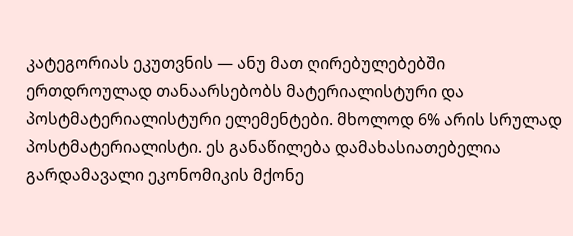კატეგორიას ეკუთვნის — ანუ მათ ღირებულებებში ერთდროულად თანაარსებობს მატერიალისტური და პოსტმატერიალისტური ელემენტები. მხოლოდ 6% არის სრულად პოსტმატერიალისტი. ეს განაწილება დამახასიათებელია გარდამავალი ეკონომიკის მქონე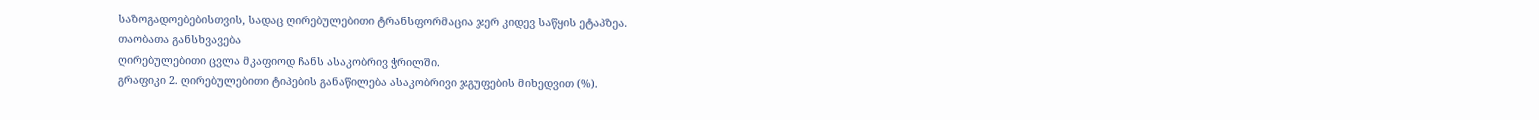საზოგადოებებისთვის, სადაც ღირებულებითი ტრანსფორმაცია ჯერ კიდევ საწყის ეტაპზეა.
თაობათა განსხვავება
ღირებულებითი ცვლა მკაფიოდ ჩანს ასაკობრივ ჭრილში.
გრაფიკი 2. ღირებულებითი ტიპების განაწილება ასაკობრივი ჯგუფების მიხედვით (%).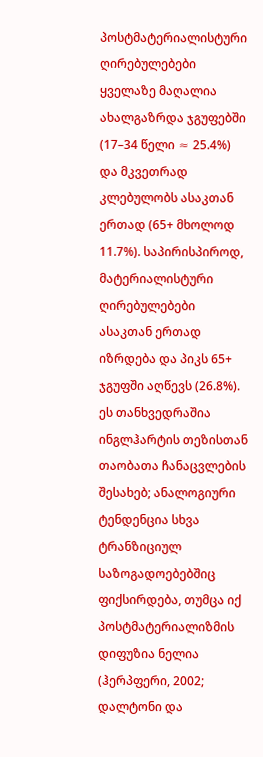პოსტმატერიალისტური ღირებულებები ყველაზე მაღალია ახალგაზრდა ჯგუფებში (17–34 წელი ≈ 25.4%) და მკვეთრად კლებულობს ასაკთან ერთად (65+ მხოლოდ 11.7%). საპირისპიროდ, მატერიალისტური ღირებულებები ასაკთან ერთად იზრდება და პიკს 65+ ჯგუფში აღწევს (26.8%). ეს თანხვედრაშია ინგლჰარტის თეზისთან თაობათა ჩანაცვლების შესახებ; ანალოგიური ტენდენცია სხვა ტრანზიციულ საზოგადოებებშიც ფიქსირდება, თუმცა იქ პოსტმატერიალიზმის დიფუზია ნელია (ჰერპფერი, 2002; დალტონი და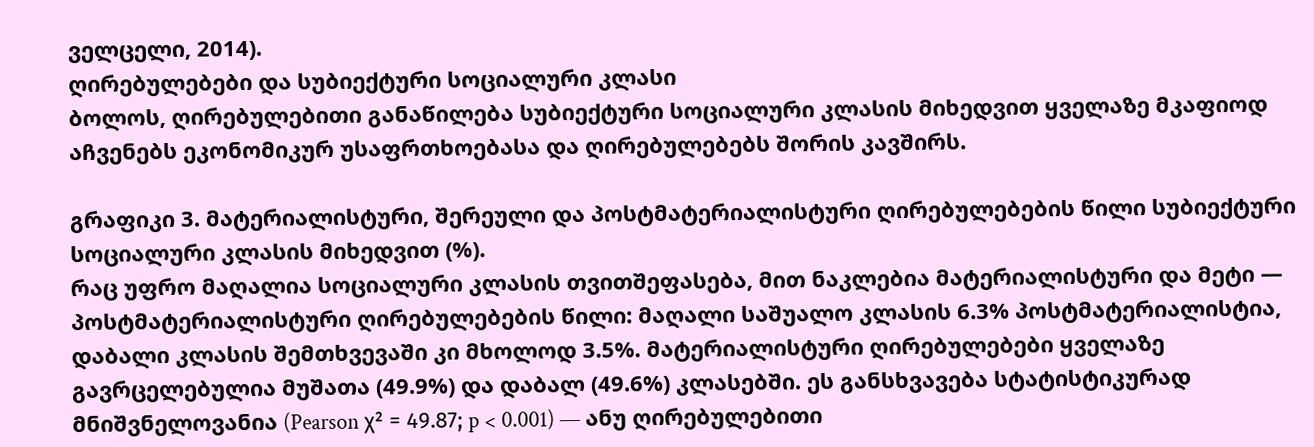ველცელი, 2014).
ღირებულებები და სუბიექტური სოციალური კლასი
ბოლოს, ღირებულებითი განაწილება სუბიექტური სოციალური კლასის მიხედვით ყველაზე მკაფიოდ აჩვენებს ეკონომიკურ უსაფრთხოებასა და ღირებულებებს შორის კავშირს.

გრაფიკი 3. მატერიალისტური, შერეული და პოსტმატერიალისტური ღირებულებების წილი სუბიექტური სოციალური კლასის მიხედვით (%).
რაც უფრო მაღალია სოციალური კლასის თვითშეფასება, მით ნაკლებია მატერიალისტური და მეტი — პოსტმატერიალისტური ღირებულებების წილი: მაღალი საშუალო კლასის 6.3% პოსტმატერიალისტია, დაბალი კლასის შემთხვევაში კი მხოლოდ 3.5%. მატერიალისტური ღირებულებები ყველაზე გავრცელებულია მუშათა (49.9%) და დაბალ (49.6%) კლასებში. ეს განსხვავება სტატისტიკურად მნიშვნელოვანია (Pearson χ² = 49.87; p < 0.001) — ანუ ღირებულებითი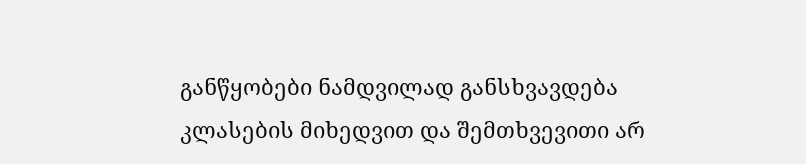განწყობები ნამდვილად განსხვავდება კლასების მიხედვით და შემთხვევითი არ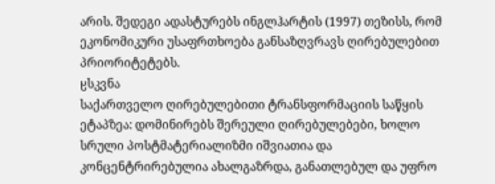არის. შედეგი ადასტურებს ინგლჰარტის (1997) თეზისს, რომ ეკონომიკური უსაფრთხოება განსაზღვრავს ღირებულებით პრიორიტეტებს.
ჸსკვნა
საქართველო ღირებულებითი ტრანსფორმაციის საწყის ეტაპზეა: დომინირებს შერეული ღირებულებები, ხოლო სრული პოსტმატერიალიზმი იშვიათია და კონცენტრირებულია ახალგაზრდა, განათლებულ და უფრო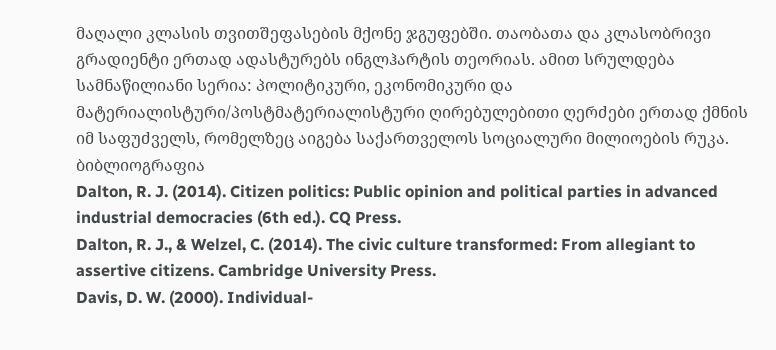მაღალი კლასის თვითშეფასების მქონე ჯგუფებში. თაობათა და კლასობრივი გრადიენტი ერთად ადასტურებს ინგლჰარტის თეორიას. ამით სრულდება სამნაწილიანი სერია: პოლიტიკური, ეკონომიკური და მატერიალისტური/პოსტმატერიალისტური ღირებულებითი ღერძები ერთად ქმნის იმ საფუძველს, რომელზეც აიგება საქართველოს სოციალური მილიოების რუკა.
ბიბლიოგრაფია
Dalton, R. J. (2014). Citizen politics: Public opinion and political parties in advanced industrial democracies (6th ed.). CQ Press.
Dalton, R. J., & Welzel, C. (2014). The civic culture transformed: From allegiant to assertive citizens. Cambridge University Press.
Davis, D. W. (2000). Individual-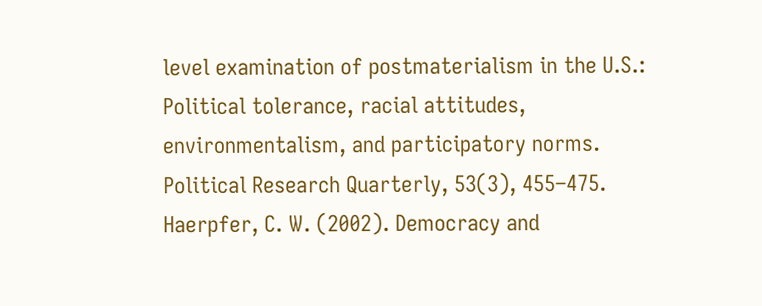level examination of postmaterialism in the U.S.: Political tolerance, racial attitudes, environmentalism, and participatory norms. Political Research Quarterly, 53(3), 455–475.
Haerpfer, C. W. (2002). Democracy and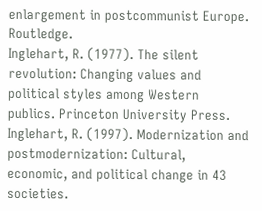enlargement in postcommunist Europe. Routledge.
Inglehart, R. (1977). The silent revolution: Changing values and political styles among Western publics. Princeton University Press.
Inglehart, R. (1997). Modernization and postmodernization: Cultural, economic, and political change in 43 societies.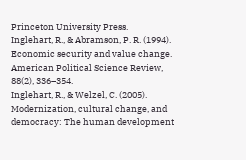Princeton University Press.
Inglehart, R., & Abramson, P. R. (1994). Economic security and value change. American Political Science Review, 88(2), 336–354.
Inglehart, R., & Welzel, C. (2005). Modernization, cultural change, and democracy: The human development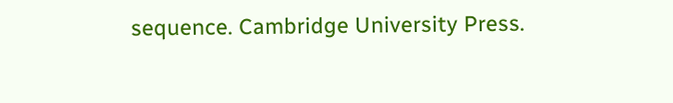sequence. Cambridge University Press.